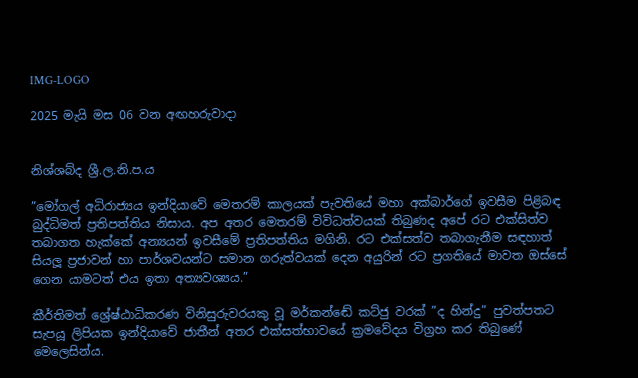IMG-LOGO

2025 මැයි මස 06 වන අඟහරුවාදා


නිශ්ශබ්ද ශ්‍රී.ල.නි.ප.ය

”මෝගල් අධිරාජ්‍යය ඉන්දියාවේ මෙතරම් කාලයක් පැවතියේ මහා අක්බාර්ගේ ඉවසීම පිළිබඳ බුද්ධිමත් ප්‍රතිපත්තිය නිසාය. අප අතර මෙතරම් විවිධත්වයක් තිබුණද අපේ රට එක්සිත්ව තබාගත හැක්කේ අන්‍යයන් ඉවසීමේ ප්‍රතිපත්තිය මගිනි. රට එක්සත්ව තබාගැනීම සඳහාත් සියලූ ප්‍රජාවන් හා පාර්ශවයන්ට සමාන ගරුත්වයක් දෙන අයුරින් රට ප්‍රගතියේ මාවත ඔස්සේ ගෙන යාමටත් එය ඉතා අත්‍යවශ්‍යය.”

කීර්තිමත් ශ්‍රේෂ්ඨාධිකරණ විනිසුරුවරයකු වූ මර්කන්ඬේ කට්ජු වරක් ”ද හින්දු” පුවත්පතට සැපයූ ලිපියක ඉන්දියාවේ ජාතීන් අතර එක්සත්භාවයේ ක්‍රමවේදය විග්‍රහ කර තිබුණේ මෙලෙසින්ය.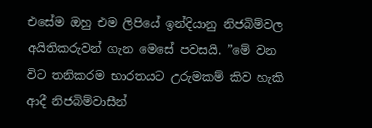එසේම ඔහු එම ලිපියේ ඉන්දියානු නිජබිම්වල අයිතිකරුවන් ගැන මෙසේ පවසයි. ”මේ වන විට තනිකරම භාරතයට උරුමකම් කිව හැකි ආදී නිජබිම්වාසීන්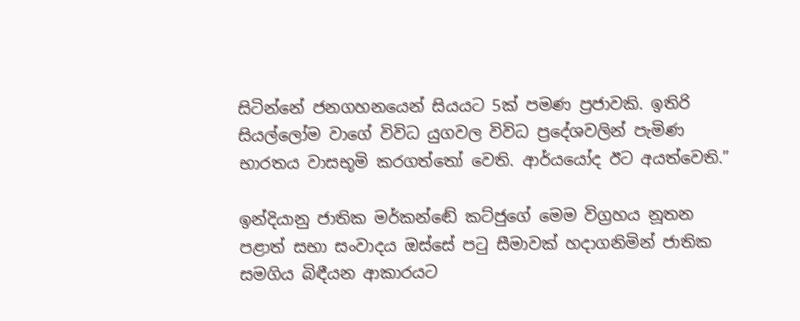සිටින්නේ ජනගහනයෙන් සියයට 5ක් පමණ ප්‍රජාවකි. ඉතිරි සියල්ලෝම වාගේ විවිධ යුගවල විවිධ ප්‍රදේශවලින් පැමිණ භාරතය වාසභූමි කරගත්තෝ වෙති. ආර්යයෝද ඊට අයත්වෙති.”

ඉන්දියානු ජාතික මර්කන්ඬේ කට්ජුගේ මෙම විග්‍රහය නූතන පළාත් සභා සංවාදය ඔස්සේ පටු සීමාවක් හදාගනිමින් ජාතික සමගිය බිඳීයන ආකාරයට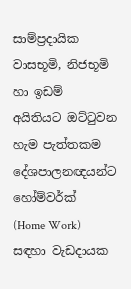සාම්ප්‍රදායික වාසභූමි, නිජභූමි හා ඉඩම් අයිතියට ඔට්ටුවන හැම පැත්තකම දේශපාලනඥයන්ට හෝම්වර්ක්  (Home Work) සඳහා වැඩදායක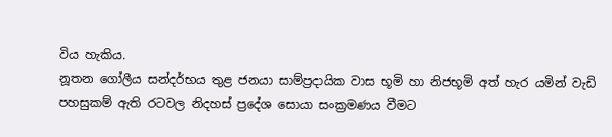විය හැකිය.
නූතන ගෝලීය සන්දර්භය තුළ ජනයා සාම්ප්‍රදායික වාස භූමි හා නිජභූමි අත් හැර යමින් වැඩි පහසුකම් ඇති රටවල නිදහස් ප්‍රදේශ සොයා සංක්‍රමණය වීමට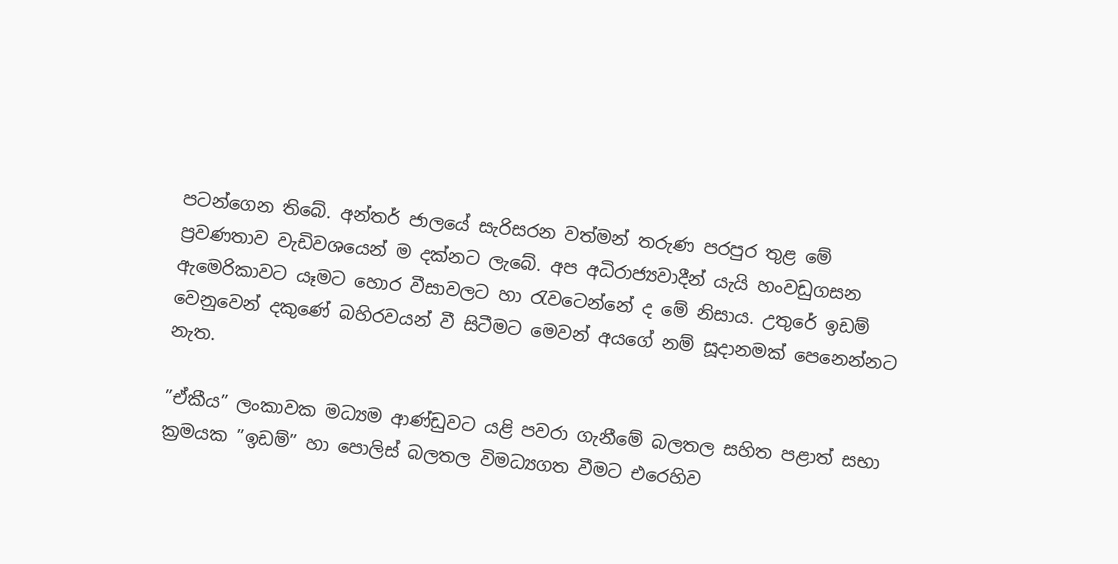පටන්ගෙන තිබේ. අන්තර් ජාලයේ සැරිසරන වත්මන් තරුණ පරපුර තුළ මේ ප්‍රවණතාව වැඩිවශයෙන් ම දක්නට ලැබේ. අප අධිරාජ්‍යවාදීන් යැයි හංවඩුගසන ඇමෙරිකාවට යෑමට හොර වීසාවලට හා රැවටෙන්නේ ද මේ නිසාය. උතුරේ ඉඩම් වෙනුවෙන් දකුණේ බහිරවයන් වී සිටීමට මෙවන් අයගේ නම් සූදානමක් පෙනෙන්නට නැත.

”ඒකීය” ලංකාවක මධ්‍යම ආණ්ඩුවට යළි පවරා ගැනීමේ බලතල සහිත පළාත් සභා ක්‍රමයක ”ඉඩම්” හා පොලිස් බලතල විමධ්‍යගත වීමට එරෙහිව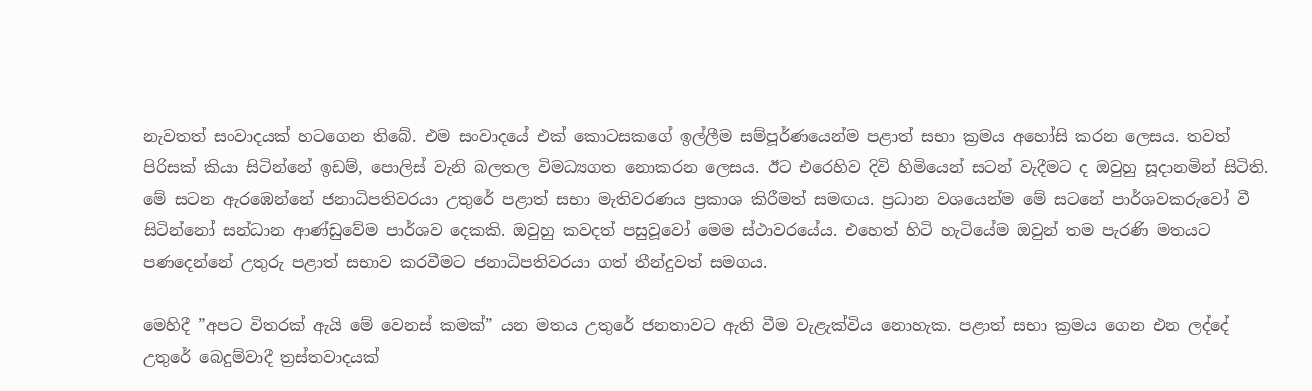නැවතත් සංවාදයක් හටගෙන තිබේ. එම සංවාදයේ එක් කොටසකගේ ඉල්ලීම සම්පූර්ණයෙන්ම පළාත් සභා ක්‍රමය අහෝසි කරන ලෙසය. තවත් පිරිසක් කියා සිටින්නේ ඉඩම්, පොලිස් වැනි බලතල විමධ්‍යගත නොකරන ලෙසය. ඊට එරෙහිව දිවි හිමියෙන් සටන් වැදීමට ද ඔවුහු සූදානමින් සිටිති. මේ සටන ඇරඹෙන්නේ ජනාධිපතිවරයා උතුරේ පළාත් සභා මැතිවරණය ප්‍රකාශ කිරීමත් සමඟය. ප්‍රධාන වශයෙන්ම මේ සටනේ පාර්ශවකරුවෝ වී සිටින්නෝ සන්ධාන ආණ්ඩුවේම පාර්ශව දෙකකි. ඔවුහු කවදත් පසුවූවෝ මෙම ස්ථාවරයේය. එහෙත් හිටි හැටියේම ඔවුන් තම පැරණි මතයට පණදෙන්නේ උතුරු පළාත් සභාව කරවීමට ජනාධිපතිවරයා ගත් තීන්දුවත් සමගය.

මෙහිදී ”අපට විතරක් ඇයි මේ වෙනස් කමක්” යන මතය උතුරේ ජනතාවට ඇති වීම වැළැක්විය නොහැක. පළාත් සභා ක්‍රමය ගෙන එන ලද්දේ උතුරේ බෙදුම්වාදී ත්‍රස්තවාදයක්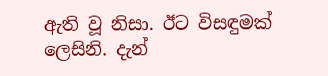ඇති වූ නිසා. ඊට විසඳුමක් ලෙසිනි. දැන්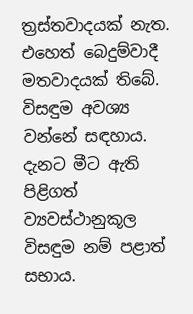ත්‍රස්තවාදයක් නැත. එහෙත් බෙදුම්වාදී මතවාදයක් තිබේ. විසඳුම අවශ්‍ය වන්නේ සඳහාය. දැනට මීට ඇති පිළිගත් ව්‍යවස්ථානුකූල විසඳුම නම් පළාත් සභාය.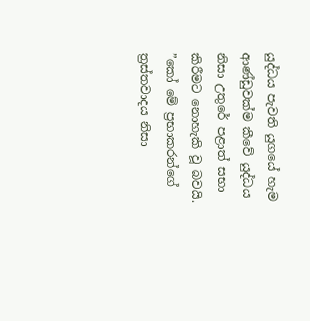යුද්ධය පැවති යුගයේ හැම ආණ්ඩුවක්ම කීවේ යුද්ධය නිසා උතුරේ පළාත් සභා කිරීමට නොහැකි වූ බවයි.
”කෝ මේ ප්‍රභාකරන්ගේ ත්‍රස්තවාදය නිසා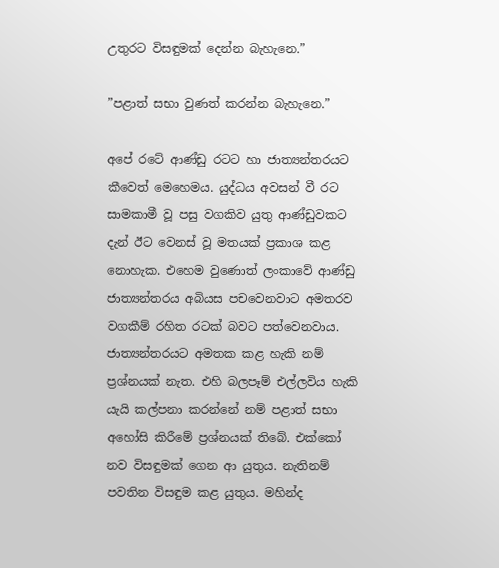උතුරට විසඳුමක් දෙන්න බැහැනෙ.”

”පළාත් සභා වුණත් කරන්න බැහැනෙ.”

අපේ රටේ ආණ්ඩු රටට හා ජාත්‍යන්තරයට කීවෙත් මෙහෙමය. යුද්ධය අවසන් වී රට සාමකාමී වූ පසු වගකිව යුතු ආණ්ඩුවකට දැන් ඊට වෙනස් වූ මතයක් ප්‍රකාශ කළ නොහැක. එහෙම වුණොත් ලංකාවේ ආණ්ඩු ජාත්‍යන්තරය අබියස පචවෙනවාට අමතරව වගකීම් රහිත රටක් බවට පත්වෙනවාය. ජාත්‍යන්තරයට අමතක කළ හැකි නම් ප්‍රශ්නයක් නැත. එහි බලපෑම් එල්ලවිය හැකි යැයි කල්පනා කරන්නේ නම් පළාත් සභා අහෝසි කිරීමේ ප්‍රශ්නයක් තිබේ. එක්කෝ නව විසඳුමක් ගෙන ආ යුතුය. නැතිනම් පවතින විසඳුම කළ යුතුය. මහින්ද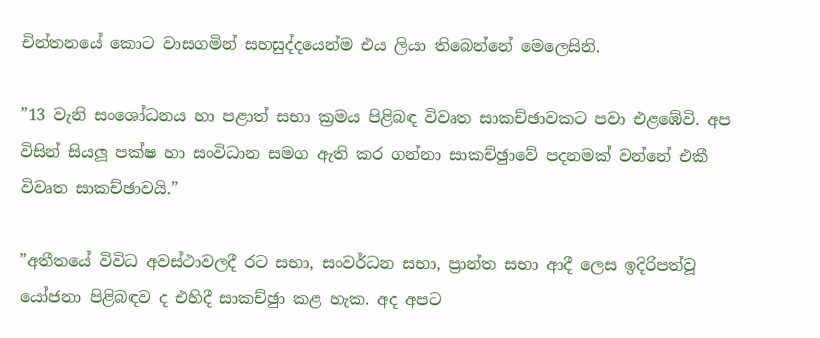චින්තනයේ කොට වාසගමින් සහසුද්දයෙන්ම එය ලියා තිබෙන්නේ මෙලෙසිනි.

”13 වැනි සංශෝධනය හා පළාත් සභා ක්‍රමය පිළිබඳ විවෘත සාකච්ඡාවකට පවා එළඹේවි. අප විසින් සියලූ පක්ෂ හා සංවිධාන සමග ඇති කර ගන්නා සාකච්ඡුාවේ පදනමක් වන්නේ එකී විවෘත සාකච්ඡාවයි.”

”අතීතයේ විවිධ අවස්ථාවලදී රට සභා, සංවර්ධන සභා, ප්‍රාන්ත සභා ආදී ලෙස ඉදිරිපත්වූ යෝජනා පිළිබඳව ද එහිදී සාකච්ඡුා කළ හැක. අද අපට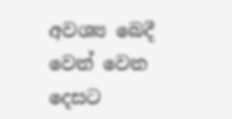අවශ්‍ය බෙදී වෙන් වෙන දෙසට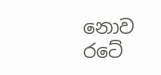නොව රටේ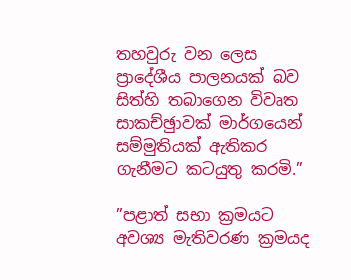තහවුරු වන ලෙස ප්‍රාදේශීය පාලනයක් බව සිත්හි තබාගෙන විවෘත සාකච්ඡුාවක් මාර්ගයෙන් සම්මුතියක් ඇතිකර ගැනීමට කටයුතු කරමි.”

”පළාත් සභා ක්‍රමයට අවශ්‍ය මැතිවරණ ක්‍රමයද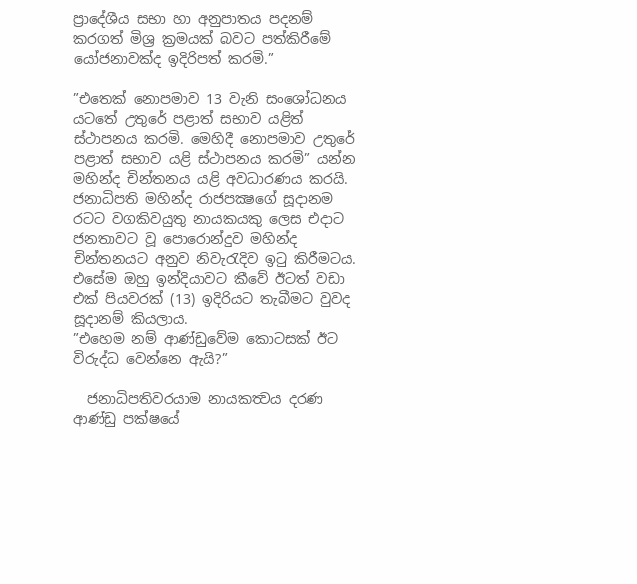ප්‍රාදේශීය සභා හා අනුපාතය පදනම් කරගත් මිශ්‍ර ක්‍රමයක් බවට පත්කිරීමේ යෝජනාවක්ද ඉදිරිපත් කරමි.”

”එතෙක් නොපමාව 13 වැනි සංශෝධනය යටතේ උතුරේ පළාත් සභාව යළිත් ස්ථාපනය කරමි. මෙහිදී නොපමාව උතුරේ පළාත් සභාව යළි ස්ථාපනය කරමි” යන්න මහින්ද චින්තනය යළි අවධාරණය කරයි. ජනාධිපති මහින්ද රාජපක්‍ෂගේ සූදානම රටට වගකිවයුතු නායකයකු ලෙස එදාට ජනතාවට වූ පොරොන්දුව මහින්ද චින්තනයට අනුව නිවැරැදිව ඉටු කිරීමටය. එසේම ඔහු ඉන්දියාවට කීවේ ඊටත් වඩා එක් පියවරක් (13) ඉදිරියට තැබීමට වුවද සූදානම් කියලාය.
”එහෙම නම් ආණ්ඩුවේම කොටසක් ඊට විරුද්ධ වෙන්නෙ ඇයි?”

  ජනාධිපතිවරයාම නායකත්‍වය දරණ ආණ්ඩු පක්ෂයේ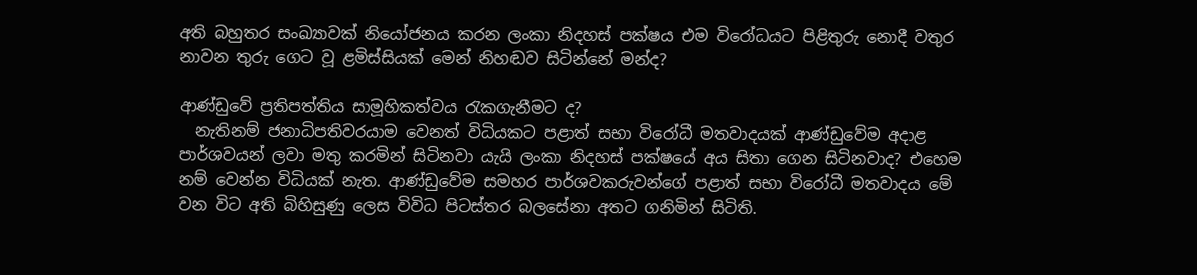අති බහුතර සංඛ්‍යාවක් නියෝජනය කරන ලංකා නිදහස් පක්ෂය එම විරෝධයට පිළිතුරු නොදී වතුර නාවන තුරු ගෙට වූ ළමිස්සියක් මෙන් නිහඬව සිටින්නේ මන්ද?

ආණ්ඩුවේ ප්‍රතිපත්තිය සාමූහිකත්වය රැකගැනීමට ද?
  නැතිනම් ජනාධිපතිවරයාම වෙනත් විධියකට පළාත් සභා විරෝධී මතවාදයක් ආණ්ඩුවේම අදාළ පාර්ශවයන් ලවා මතු කරමින් සිටිනවා යැයි ලංකා නිදහස් පක්ෂයේ අය සිතා ගෙන සිටිනවාද? එහෙම නම් වෙන්න විධියක් නැත. ආණ්ඩුවේම සමහර පාර්ශවකරුවන්ගේ පළාත් සභා විරෝධී මතවාදය මේ වන විට අති බිහිසුණු ලෙස විවිධ පිටස්තර බලසේනා අතට ගනිමින් සිටිති.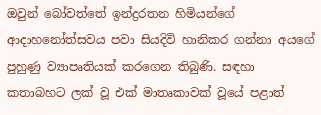ඔවුන් බෝවත්තේ ඉන්ද්‍රරතන හිමියන්ගේ ආදාහනෝත්සවය පවා සියදිවි හානිකර ගන්නා අයගේ පුහුණු ව්‍යාපෘතියක් කරගෙන තිබුණි. සඳහා කතාබහට ලක් වූ එක් මාතෘකාවක් වූයේ පළාත්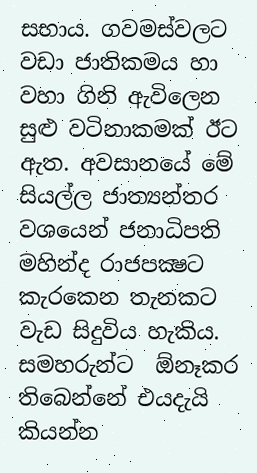සභාය. ගවමස්වලට වඩා ජාතිකමය හා වහා ගිනි ඇවිලෙන සුළු වටිනාකමක් ඊට ඇත. අවසානයේ මේ සියල්ල ජාත්‍යන්තර වශයෙන් ජනාධිපති මහින්ද රාජපක්‍ෂට කැරකෙන තැනකට වැඩ සිදුවිය හැකිය. සමහරුන්ට  ඕනෑකර තිබෙන්නේ එයදැයි කියන්න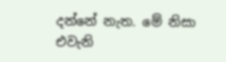දන්නේ නැත. මේ නිසා එවැනි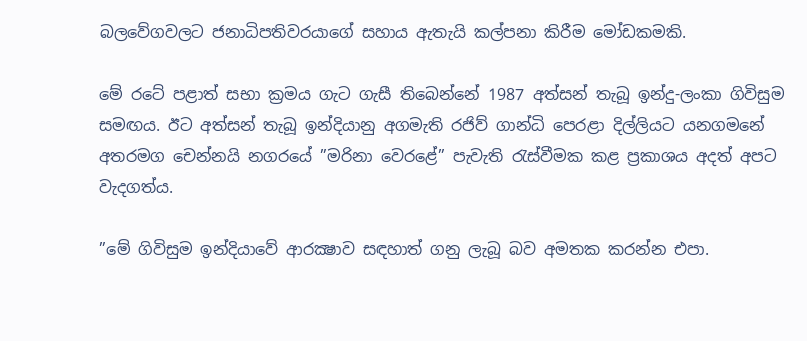බලවේගවලට ජනාධිපතිවරයාගේ සහාය ඇතැයි කල්පනා කිරීම මෝඩකමකි.

මේ රටේ පළාත් සභා ක්‍රමය ගැට ගැසී තිබෙන්නේ 1987 අත්සන් තැබූ ඉන්දු-ලංකා ගිවිසුම සමඟය. ඊට අත්සන් තැබූ ඉන්දියානු අගමැති රජිව් ගාන්ධි පෙරළා දිල්ලියට යනගමනේ අතරමග චෙන්නයි නගරයේ ”මරිනා වෙරළේ” පැවැති රැස්වීමක කළ ප්‍රකාශය අදත් අපට වැදගත්ය.

”මේ ගිවිසුම ඉන්දියාවේ ආරක්‍ෂාව සඳහාත් ගනු ලැබූ බව අමතක කරන්න එපා.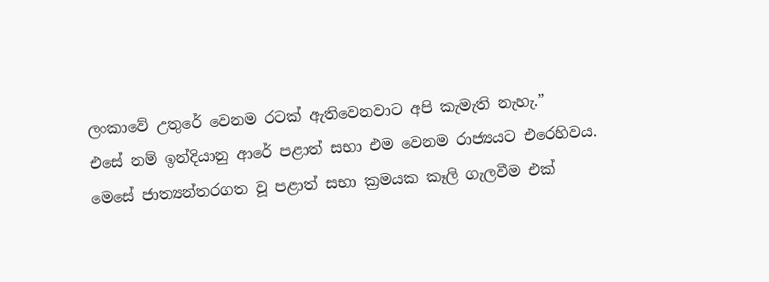ලංකාවේ උතුරේ වෙනම රටක් ඇතිවෙනවාට අපි කැමැති නැහැ.”
එසේ නම් ඉන්දියානු ආරේ පළාත් සභා එම වෙනම රාජ්‍යයට එරෙහිවය. මෙසේ ජාත්‍යන්තරගත වූ පළාත් සභා ක්‍රමයක කෑලි ගැලවීම එක්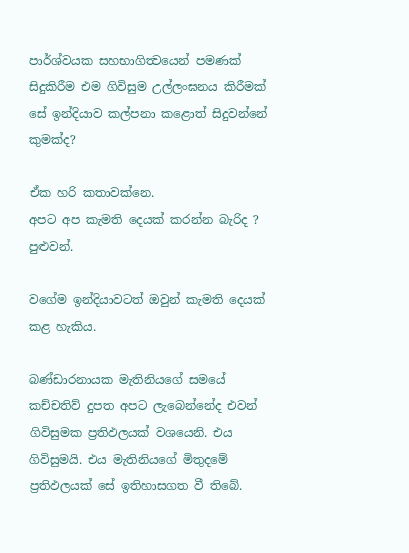පාර්ශ්වයක සහභාගිත්‍වයෙන් පමණක් සිදුකිරීම එම ගිවිසුම උල්ලංඝනය කිරීමක් සේ ඉන්දියාව කල්පනා කළොත් සිදුවන්නේ කුමක්ද?

ඒක හරි කතාවක්නෙ.
අපට අප කැමති දෙයක් කරන්න බැරිද ?
පුළුවන්.

වගේම ඉන්දියාවටත් ඔවුන් කැමති දෙයක් කළ හැකිය.

බණ්ඩාරනායක මැතිනියගේ සමයේ කච්චතිව් දුපත අපට ලැබෙන්නේද එවන් ගිවිසුමක ප්‍රතිඵලයක් වශයෙනි. එය ගිවිසුමයි. එය මැතිනියගේ මිතුදමේ ප්‍රතිඵලයක් සේ ඉතිහාසගත වී තිබේ.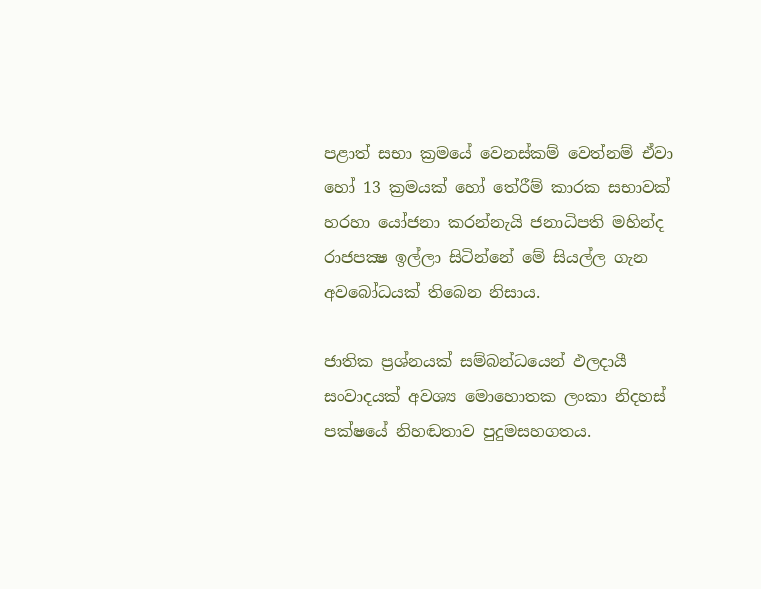පළාත් සභා ක්‍රමයේ වෙනස්කම් වෙත්නම් ඒවා හෝ 13 ක්‍රමයක් හෝ තේරීම් කාරක සභාවක් හරහා යෝජනා කරන්නැයි ජනාධිපති මහින්ද රාජපක්‍ෂ ඉල්ලා සිටින්නේ මේ සියල්ල ගැන අවබෝධයක් තිබෙන නිසාය.

ජාතික ප්‍රශ්නයක් සම්බන්ධයෙන් ඵලදායී සංවාදයක් අවශ්‍ය මොහොතක ලංකා නිදහස් පක්ෂයේ නිහඬතාව පුදුමසහගතය.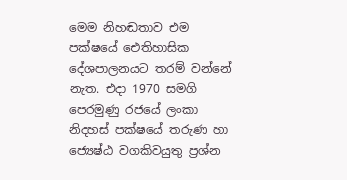මෙම නිහඬතාව එම පක්ෂයේ ඓතිහාසික දේශපාලනයට තරම් වන්නේ නැත. එදා 1970 සමගි පෙරමුණු රජයේ ලංකා නිදහස් පක්ෂයේ තරුණ හා ජ්‍යෙෂ්ඨ වගකිවයුතු ප්‍රශ්න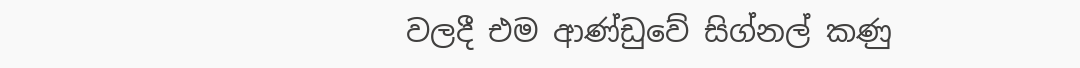වලදී එම ආණ්ඩුවේ සිග්නල් කණු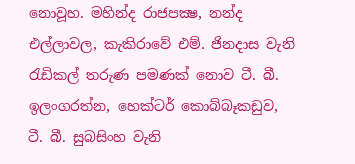නොවූහ. මහින්ද රාජපක්‍ෂ, නන්ද එල්ලාවල, කැකිරාවේ එම්. ජිනදාස වැනි රැඩිකල් තරුණ පමණක් නොව ටී. බී. ඉලංගරත්න, හෙක්ටර් කොබ්බෑකඩුව, ටී. බී. සුබසිංහ වැනි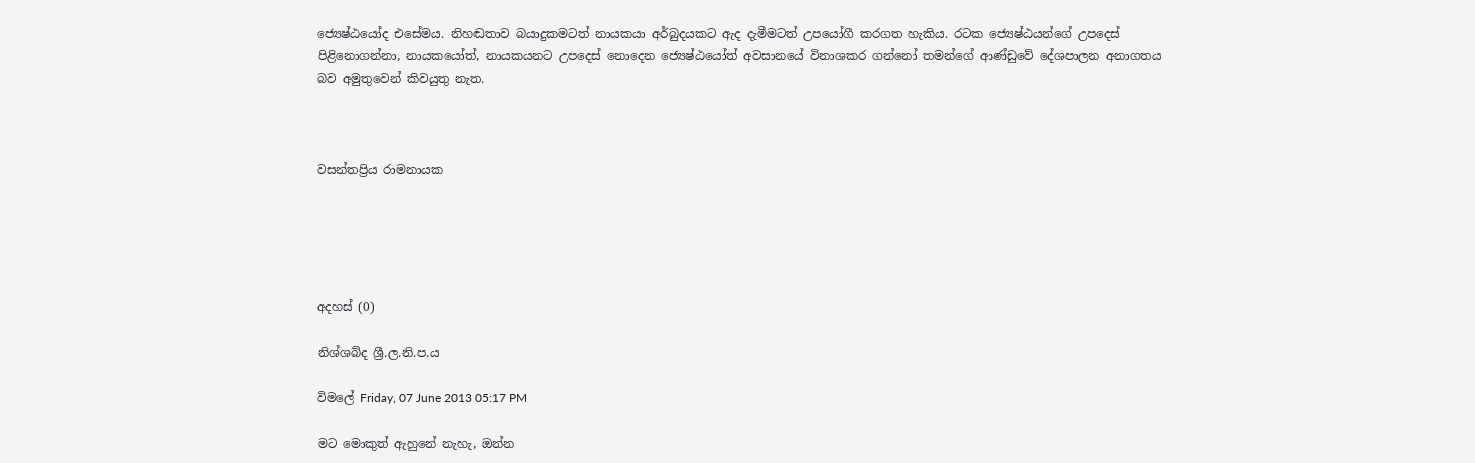ජ්‍යෙෂ්ඨයෝද එසේමය. නිහඬතාව බයාදුකමටත් නායකයා අර්බුදයකට ඇද දැමීමටත් උපයෝගී කරගත හැකිය. රටක ජ්‍යෙෂ්ඨයන්ගේ උපදෙස් පිළිනොගන්නා, නායකයෝත්, නායකයනට උපදෙස් නොදෙන ජ්‍යෙෂ්ඨයෝත් අවසානයේ විනාශකර ගන්නෝ තමන්ගේ ආණ්ඩුවේ දේශපාලන අනාගතය බව අමුතුවෙන් කිවයුතු නැත.



වසන්තප්‍රිය රාමනායක





අදහස් (0)

නිශ්ශබ්ද ශ්‍රී.ල.නි.ප.ය

විමලේ Friday, 07 June 2013 05:17 PM

මට මොකුත් ඇහුනේ නැහැ, ඔන්න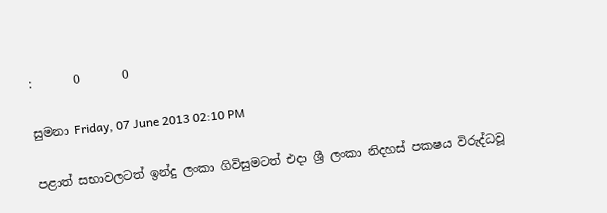:       0       0

සුමනා Friday, 07 June 2013 02:10 PM

පළාත් සභාවලටත් ඉන්දු ලංකා ගිවිසුමටත් එදා ශ්‍රී ලංකා නිදහස් පකෂය විරුද්ධවූ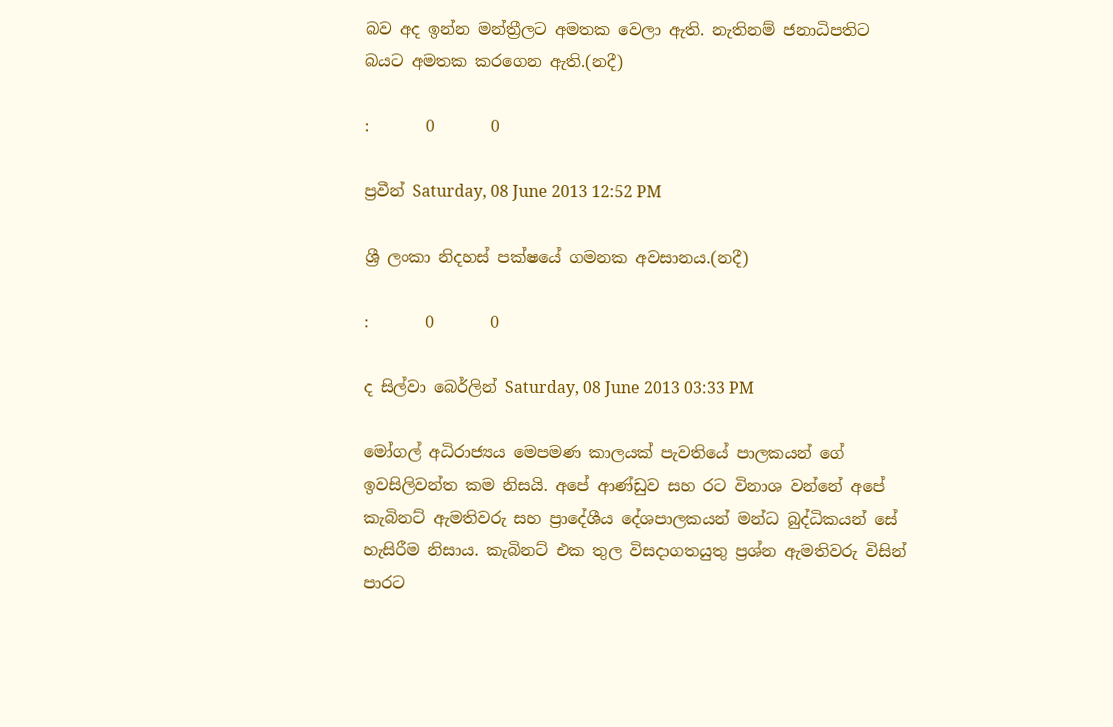බව අද ඉන්න මන්ත්‍රීලට අමතක වෙලා ඇති. නැතිනම් ජනාධිපතිට බයට අමතක කරගෙන ඇති.(නදී)

:       0       0

ප්‍රවීන් Saturday, 08 June 2013 12:52 PM

ශ්‍රී ලංකා නිදහස් පක්ෂයේ ගමනක අවසානය.(නදී)

:       0       0

ද සිල්වා බෙර්ලින් Saturday, 08 June 2013 03:33 PM

මෝගල් අධිරාජ්‍යය මෙපමණ කාලයක් පැවතියේ පාලකයන් ගේ ඉවසිලිවන්ත කම නිසයි. අපේ ආණ්ඩුව සහ රට විනාශ වන්නේ අපේ කැබිනට් ඇමතිවරු සහ ප්‍රාදේශීය දේශපාලකයන් මන්ධ බුද්ධිකයන් සේ හැසිරීම නිසාය. කැබිනට් එක තුල විසදාගතයුතු ප්‍රශ්න ඇමතිවරු විසින් පාරට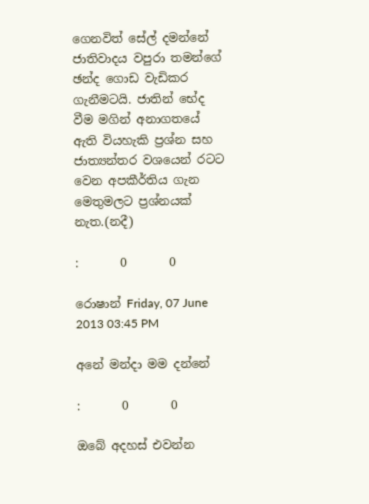ගෙනවිත් සේල් දමන්නේ ජාතිවාදය වපුරා තමන්ගේ ඡන්ද ගොඩ වැඩිකර ගැනීමටයි. ජාතින් භේද වීම මගින් අනාගතයේ ඇති වියහැකි ප්‍රශ්න සහ ජාත්‍යන්තර වශයෙන් රටට වෙන අපකීර්තිය ගැන මෙතුමලට ප්‍රශ්නයක් නැත.(නදී)

:       0       0

රොෂාන් Friday, 07 June 2013 03:45 PM

අනේ මන්දා මම දන්නේ

:       0       0

ඔබේ අදහස් එවන්න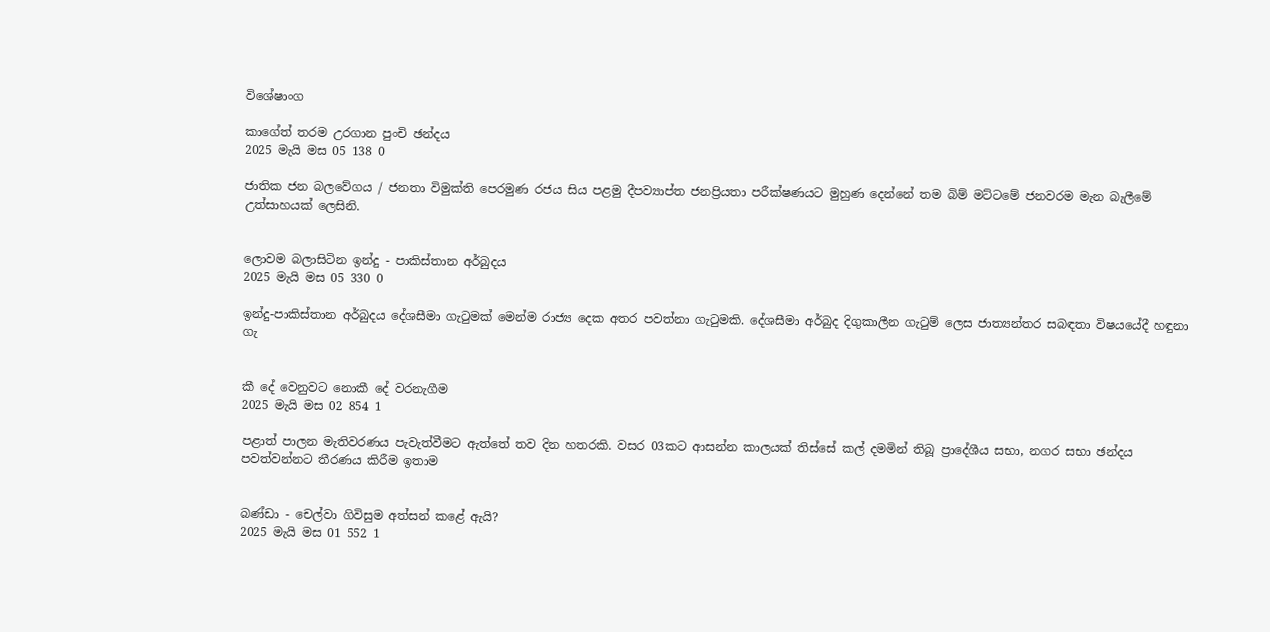විශේෂාංග

කාගේත් තරම උරගාන පුංචි ඡන්දය
2025 මැයි මස 05 138 0

ජාතික ජන බලවේගය / ජනතා විමුක්ති පෙරමුණ රජය සිය පළමු දීපව්‍යාප්ත ජනප්‍රියතා පරීක්ෂණයට මුහුණ දෙන්නේ තම බිම් මට්ටමේ ජනවරම මැන බැලීමේ උත්සාහයක් ලෙසිනි.


ලොවම බලාසිටින ඉන්දු - පාකිස්තාන අර්බුදය
2025 මැයි මස 05 330 0

ඉන්දු-පාකිස්තාන අර්බුදය දේශසීමා ගැටුමක් මෙන්ම රාජ්‍ය දෙක අතර පවත්නා ගැටුමකි. දේශසීමා අර්බුද දිගුකාලීන ගැටුම් ලෙස ජාත්‍යන්තර සබඳතා විෂයයේදී හඳුනා ගැ


කී දේ වෙනුවට නොකී දේ වරනැගීම
2025 මැයි මස 02 854 1

පළාත් පාලන මැතිවරණය පැවැත්වීමට ඇත්තේ තව දින හතරකි. වසර 03කට ආසන්න කාලයක් තිස්සේ කල් දමමින් තිබූ ප්‍රාදේශීය සභා, නගර සභා ඡන්දය පවත්වන්නට තීරණය කිරීම ඉතාම


බණ්ඩා - චෙල්වා ගිවිසුම අත්සන් කළේ ඇයි?
2025 මැයි මස 01 552 1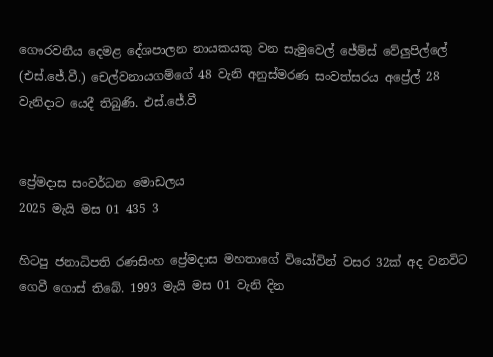ගෞරවනීය දෙමළ දේශපාලන නායකයකු වන සැමුවෙල් ජේම්ස් වේලුපිල්ලේ (එස්.ජේ.වී.) චෙල්වනායගම්ගේ 48 වැනි අනුස්මරණ සංවත්සරය අප්‍රේල් 28 වැනිදාට යෙදී තිබුණි. එස්.ජේ.වී


ප්‍රේමදාස සංවර්ධන මොඩලය
2025 මැයි මස 01 435 3

හිටපු ජනාධිපති රණසිංහ ප්‍රේමදාස මහතාගේ වියෝවින් වසර 32ක් අද වනවිට ගෙවී ගොස් තිබේ. 1993 මැයි මස 01 වැනි දින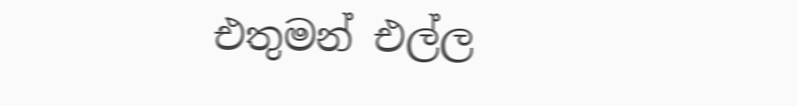එතුමන් එල්ල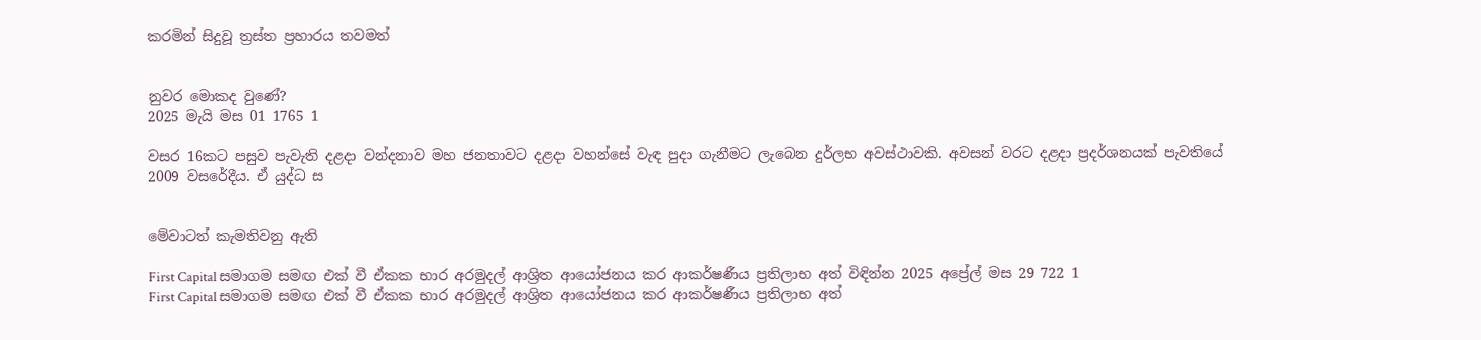කරමින් සිදුවූ ත්‍රස්ත ප්‍රහාරය තවමත්


නුවර මොකද වුණේ?
2025 මැයි මස 01 1765 1

වසර 16කට පසුව පැවැති දළදා වන්දනාව මහ ජනතාවට දළදා වහන්සේ වැඳ පුදා ගැනීමට ලැබෙන දුර්ලභ අවස්ථාවකි. අවසන් වරට දළදා ප්‍රදර්ශනයක් පැවතියේ 2009 වසරේදීය. ඒ යුද්ධ ස


මේවාටත් කැමතිවනු ඇති

First Capital සමාගම සමඟ එක් වී ඒකක භාර අරමුදල් ආශ්‍රිත ආයෝජනය කර ආකර්ෂණීය ප්‍රතිලාභ අත් විඳින්න 2025 අප්‍රේල් මස 29 722 1
First Capital සමාගම සමඟ එක් වී ඒකක භාර අරමුදල් ආශ්‍රිත ආයෝජනය කර ආකර්ෂණීය ප්‍රතිලාභ අත්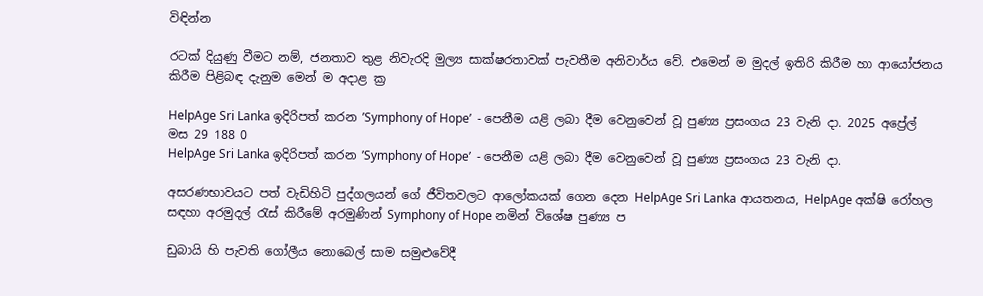විඳින්න

රටක් දියුණු වීමට නම්, ජනතාව තුළ නිවැරදි මුල්‍ය සාක්ෂරතාවක් පැවතීම අනිවාර්ය වේ. එමෙන් ම මුදල් ඉතිරි කිරීම හා ආයෝජනය කිරීම පිළිබඳ දැනුම මෙන් ම අදාළ ක්‍ර

HelpAge Sri Lanka ඉදිරිපත් කරන ’Symphony of Hope’  - පෙනීම යළි ලබා දීම වෙනුවෙන් වූ පුණ්‍ය ප්‍රසංගය 23 වැනි දා. 2025 අප්‍රේල් මස 29 188 0
HelpAge Sri Lanka ඉදිරිපත් කරන ’Symphony of Hope’  - පෙනීම යළි ලබා දීම වෙනුවෙන් වූ පුණ්‍ය ප්‍රසංගය 23 වැනි දා.

අසරණභාවයට පත් වැඩිහිටි පුද්ගලයන් ගේ ජීවිතවලට ආලෝකයක් ගෙන දෙන HelpAge Sri Lanka ආයතනය, HelpAge අක්ෂි රෝහල සඳහා අරමුදල් රැස් කිරීමේ අරමුණින් Symphony of Hope නමින් විශේෂ පුණ්‍ය ප

ඩුබායි හි පැවති ගෝලීය නොබෙල් සාම සමුළුවේදී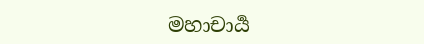මහාචාර්‍ය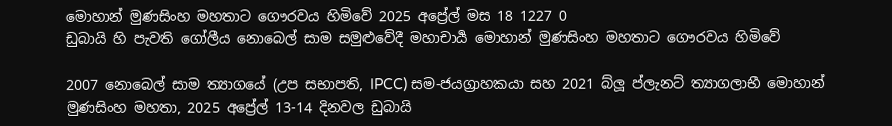මොහාන් මුණසිංහ මහතාට ගෞරවය හිමිවේ 2025 අප්‍රේල් මස 18 1227 0
ඩුබායි හි පැවති ගෝලීය නොබෙල් සාම සමුළුවේදී මහාචාර්‍ය මොහාන් මුණසිංහ මහතාට ගෞරවය හිමිවේ

2007 නොබෙල් සාම ත්‍යාගයේ (උප සභාපති, IPCC) සම-ජයග්‍රාහකයා සහ 2021 බ්ලූ ප්ලැනට් ත්‍යාගලාභී මොහාන් මුණසිංහ මහතා, 2025 අප්‍රේල් 13-14 දිනවල ඩුබායි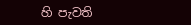හි පැවති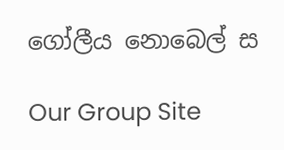ගෝලීය නොබෙල් ස

Our Group Site